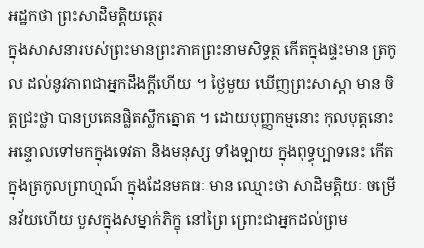អដ្ឋកថា ព្រះសាដិមត្តិយត្ថេរ
ក្នុងសាសនារបស់ព្រះមានព្រះភាគព្រះនាមសិទ្ធត្ថ កើតក្នុងផ្ទះមាន ត្រកូល ដល់នូវភាពជាអ្នកដឹងក្តីហើយ ។ ថ្ងៃមួយ ឃើញព្រះសាស្តា មាន ចិត្តជ្រះថ្លា បានប្រគេនផ្លិតស្លឹកត្នោត ។ ដោយបុញ្ញកម្មនោះ កុលបុត្តនោះអន្ទោលទៅមកក្នុងទេវតា និងមនុស្ស ទាំងឡាយ ក្នុងពុទ្ធុប្បាទនេះ កើតក្នុងត្រកូលព្រាហ្មណ៍ ក្នុងដែនមគធៈ មាន ឈ្មោះថា សាដិមត្តិយៈ ចម្រើនវ័យហើយ បួសក្នុងសម្នាក់ភិក្ខុ នៅព្រៃ ព្រោះជាអ្នកដល់ព្រម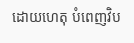ដោយហេតុ បំពេញវិប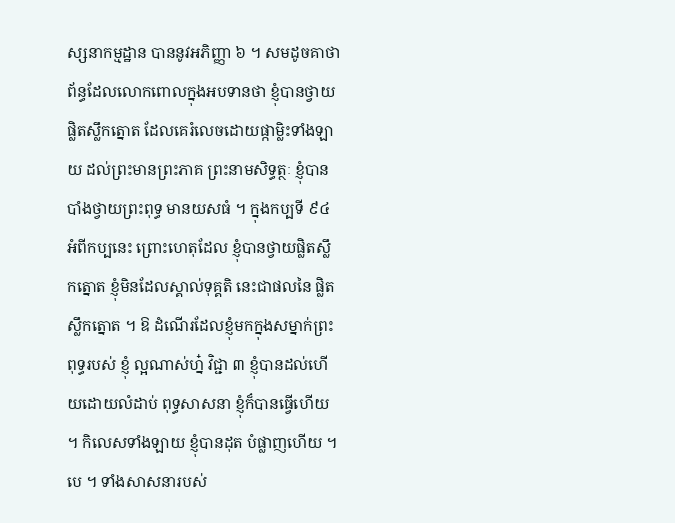ស្សនាកម្មដ្ឋាន បាននូវអភិញ្ញា ៦ ។ សមដូចគាថាព័ន្ធដែលលោកពោលក្នុងអបទានថា ខ្ញុំបានថ្វាយផ្លិតស្លឹកត្នោត ដែលគេរំលេចដោយផ្កាម្លិះទាំងឡាយ ដល់ព្រះមានព្រះភាគ ព្រះនាមសិទ្ធត្ថៈ ខ្ញុំបានបាំងថ្វាយព្រះពុទ្ធ មានយសធំ ។ ក្នុងកប្បទី ៩៤ អំពីកប្បនេះ ព្រោះហេតុដែល ខ្ញុំបានថ្វាយផ្លិតស្លឹកត្នោត ខ្ញុំមិនដែលស្គាល់ទុគ្គតិ នេះជាផលនៃ ផ្លិតស្លឹកត្នោត ។ ឱ ដំណើរដែលខ្ញុំមកក្នុងសម្នាក់ព្រះពុទ្ធរបស់ ខ្ញុំ ល្អណាស់ហ្ន៎ វិជ្ជា ៣ ខ្ញុំបានដល់ហើយដោយលំដាប់ ពុទ្ធសាសនា ខ្ញុំក៏បានធ្វើហើយ ។ កិលេសទាំងឡាយ ខ្ញុំបានដុត បំផ្លាញហើយ ។ បេ ។ ទាំងសាសនារបស់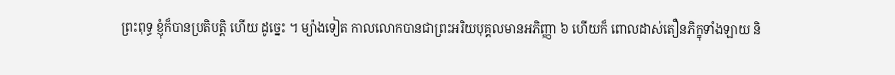ព្រះពុទ្ធ ខ្ញុំក៏បានប្រតិបត្តិ ហើយ ដូច្នេះ ។ ម្យ៉ាងទៀត កាលលោកបានជាព្រះអរិយបុគ្គលមានអភិញ្ញា ៦ ហើយក៏ ពោលដាស់តឿនភិក្ខុទាំងឡាយ និ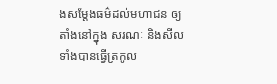ងសម្តែងធម៌ដល់មហាជន ឲ្យតាំងនៅក្នុង សរណៈ និងសីល ទាំងបានធ្វើត្រកូល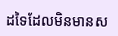ដទៃដែលមិនមានស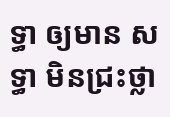ទ្ធា ឲ្យមាន សទ្ធា មិនជ្រះថ្លា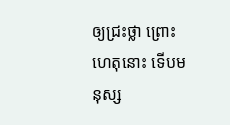ឲ្យជ្រះថ្លា ព្រោះហេតុនោះ ទើបមនុស្ស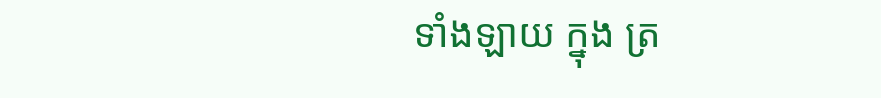ទាំងឡាយ ក្នុង ត្រ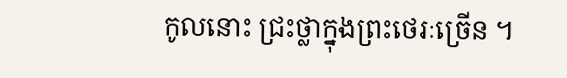កូលនោះ ជ្រះថ្លាក្នុងព្រះថេរៈច្រើន ។